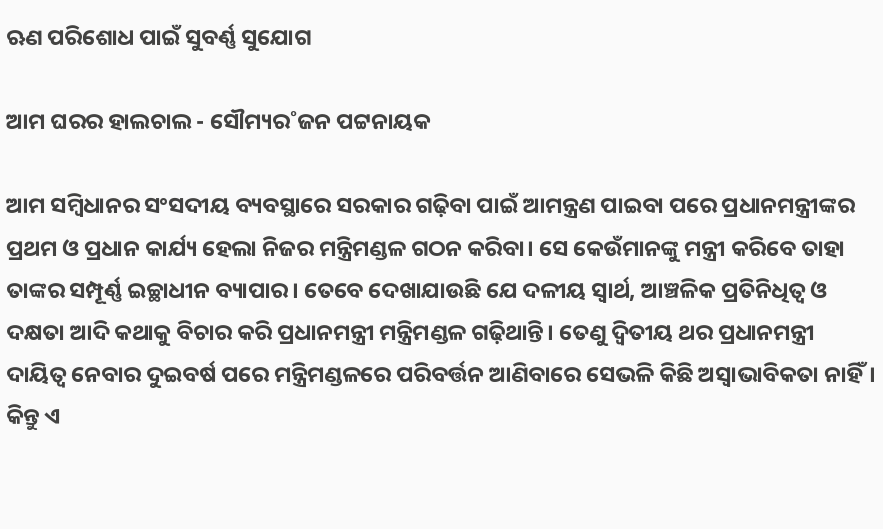ଋଣ ପରିଶୋଧ ପାଇଁ ସୁବର୍ଣ୍ଣ ସୁଯୋଗ

ଆମ ଘରର ହାଲଚାଲ - ସୌମ୍ୟର˚ଜନ ପଟ୍ଟନାୟକ

ଆମ ସମ୍ବିଧାନର ସଂସଦୀୟ ବ୍ୟବସ୍ଥାରେ ସରକାର ଗଢ଼ିବା ପାଇଁ ଆମନ୍ତ୍ରଣ ପାଇବା ପରେ ପ୍ରଧାନମନ୍ତ୍ରୀଙ୍କର ପ୍ରଥମ ଓ ପ୍ରଧାନ କାର୍ଯ୍ୟ ହେଲା ନିଜର ମନ୍ତ୍ରିମଣ୍ଡଳ ଗଠନ କରିବା। ସେ କେଉଁମାନଙ୍କୁ ମନ୍ତ୍ରୀ କରିବେ ତାହା ତାଙ୍କର ସମ୍ପୂର୍ଣ୍ଣ ଇଚ୍ଛାଧୀନ ବ୍ୟାପାର। ତେବେ ଦେଖାଯାଉଛି ଯେ ଦଳୀୟ ସ୍ବାର୍ଥ, ଆଞ୍ଚଳିକ ପ୍ରତିନିଧିତ୍ବ ଓ ଦକ୍ଷତା ଆଦି କଥାକୁ ବିଚାର କରି ପ୍ରଧାନମନ୍ତ୍ରୀ ମନ୍ତ୍ରିମଣ୍ଡଳ ଗଢ଼ିଥାନ୍ତି। ତେଣୁ ଦ୍ବିତୀୟ ଥର ପ୍ରଧାନମନ୍ତ୍ରୀ ଦାୟିତ୍ବ ନେବାର ଦୁଇବର୍ଷ ପରେ ମନ୍ତ୍ରିମଣ୍ଡଳରେ ପରିବର୍ତ୍ତନ ଆଣିବାରେ ସେଭଳି କିଛି ଅସ୍ବାଭାବିକତା ନାହିଁ। କିନ୍ତୁ ଏ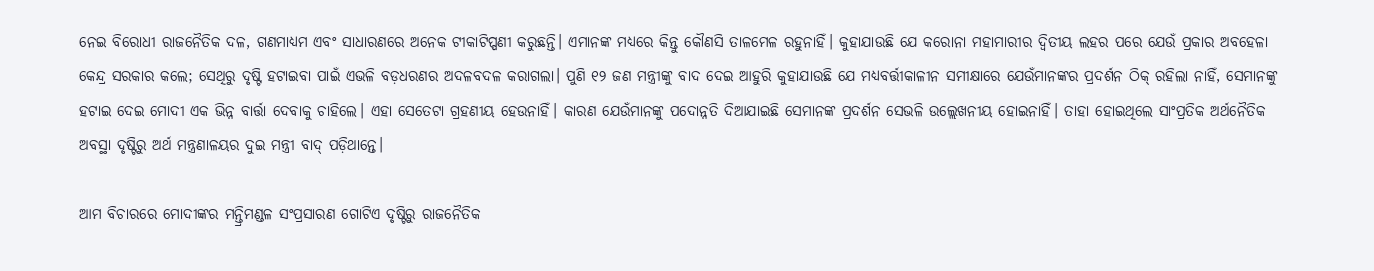ନେଇ ବିରୋଧୀ ରାଜନୈତିକ ଦଳ, ଗଣମାଧ୍ୟମ ଏବଂ ସାଧାରଣରେ ଅନେକ ଟୀକାଟିପ୍ପଣୀ କରୁଛନ୍ତି। ଏମାନଙ୍କ ମଧ୍ୟରେ କିନ୍ତୁ କୌଣସି ତାଳମେଳ ରହୁନାହିଁ। କୁହାଯାଉଛି ଯେ କରୋନା ମହାମାରୀର ଦ୍ବିତୀୟ ଲହର ପରେ ଯେଉଁ ପ୍ରକାର ଅବହେଳା କେନ୍ଦ୍ର ସରକାର କଲେ; ସେଥିରୁ ଦୃଷ୍ଟି ହଟାଇବା ପାଇଁ ଏଭଳି ବଡ଼ଧରଣର ଅଦଳବଦଳ କରାଗଲା। ପୁଣି ୧୨ ଜଣ ମନ୍ତ୍ରୀଙ୍କୁ ବାଦ ଦେଇ ଆହୁରି କୁହାଯାଉଛି ଯେ ମଧ୍ୟବର୍ତ୍ତୀକାଳୀନ ସମୀକ୍ଷାରେ ଯେଉଁମାନଙ୍କର ପ୍ରଦର୍ଶନ ଠିକ୍‌ ରହିଲା ନାହିଁ, ସେମାନଙ୍କୁ ହଟାଇ ଦେଇ ମୋଦୀ ଏକ ଭିନ୍ନ ବାର୍ତ୍ତା ଦେବାକୁ ଚାହିଲେ। ଏହା ସେତେଟା ଗ୍ରହଣୀୟ ହେଉନାହିଁ। କାରଣ ଯେଉଁମାନଙ୍କୁ ପଦୋନ୍ନତି ଦିଆଯାଇଛି ସେମାନଙ୍କ ପ୍ରଦର୍ଶନ ସେଭଳି ଉଲ୍ଲେଖନୀୟ ହୋଇନାହିଁ। ତାହା ହୋଇଥିଲେ ସାଂପ୍ରତିକ ଅର୍ଥନୈତିକ ଅବସ୍ଥା ଦୃଷ୍ଟିରୁ ଅର୍ଥ ମନ୍ତ୍ରଣାଳୟର ଦୁଇ ମନ୍ତ୍ରୀ ବାଦ୍‌ ପଡ଼ିଥାନ୍ତେ।

ଆମ ବିଚାରରେ ମୋଦୀଙ୍କର ମନ୍ତ୍ରିମଣ୍ଡଳ ସଂପ୍ରସାରଣ ଗୋଟିଏ ଦୃଷ୍ଟିରୁ ରାଜନୈତିକ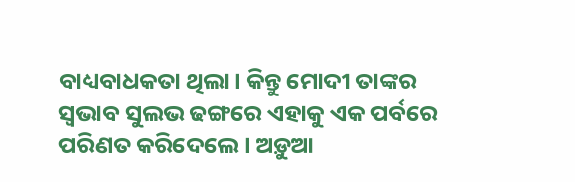ବାଧ୍ୟବାଧକତା ଥିଲା। କିନ୍ତୁ ମୋଦୀ ତାଙ୍କର ସ୍ବଭାବ ସୁଲଭ ଢଙ୍ଗରେ ଏହାକୁ ଏକ ପର୍ବରେ ପରିଣତ କରିଦେଲେ। ଅଡ଼ୁଆ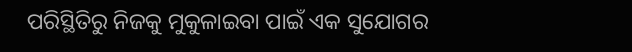ପରିସ୍ଥିତିରୁ ନିଜକୁ ମୁକୁଳାଇବା ପାଇଁ ଏକ ସୁଯୋଗର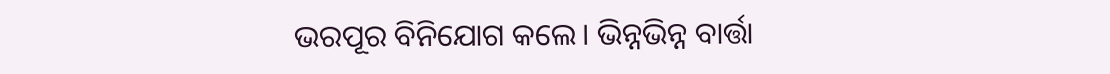ଭରପୂର ବିନିଯୋଗ କଲେ। ଭିନ୍ନଭିନ୍ନ ବାର୍ତ୍ତା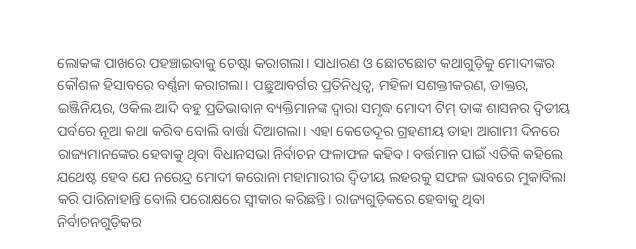ଲୋକଙ୍କ ପାଖରେ ପହଞ୍ଚାଇବାକୁ ଚେଷ୍ଟା କରାଗଲା। ସାଧାରଣ ଓ ଛୋଟଛୋଟ କଥାଗୁଡ଼ିକୁ ମୋଦୀଙ୍କର କୌଶଳ ହିସାବରେ ବର୍ଣ୍ଣନା କରାଗଲା। ପଛୁଆବର୍ଗର ପ୍ରତିନିଧିତ୍ବ, ମହିଳା ସଶକ୍ତୀକରଣ, ଡାକ୍ତର, ଇଞ୍ଜିନିୟର, ଓକିଲ ଆଦି ବହୁ ପ୍ରତିଭାବାନ ବ୍ୟକ୍ତିମାନଙ୍କ ଦ୍ବାରା ସମୃଦ୍ଧ ମୋଦୀ ଟିମ୍‌ ତାଙ୍କ ଶାସନର ଦ୍ବିତୀୟ ପର୍ବରେ ନୂଆ କଥା କରିବ ବୋଲି ବାର୍ତ୍ତା ଦିଆଗଲା। ଏହା କେତେଦୂର ଗ୍ରହଣୀୟ ତାହା ଆଗାମୀ ଦିନରେ ରାଜ୍ୟମାନଙ୍କ‌େର ହେବାକୁ ଥିବା ବିଧାନସଭା ନିର୍ବାଚନ ଫଳାଫଳ କହିବ। ବର୍ତ୍ତମାନ ପାଇଁ ଏତିକି କହିଲେ ଯଥେଷ୍ଟ ହେବ ଯେ ନରେନ୍ଦ୍ର ମୋଦୀ କରୋନା ମହାମାରୀର ଦ୍ବିତୀୟ ଲହରକୁ ସଫଳ ଭାବରେ ମୁକାବିଲା କରି ପାରିନାହାନ୍ତି ବୋଲି ପରୋକ୍ଷରେ ସ୍ବୀକାର କରିଛନ୍ତି। ରାଜ୍ୟଗୁଡ଼ିକରେ ହେବାକୁ ଥିବା ନିର୍ବାଚନଗୁଡ଼ିକର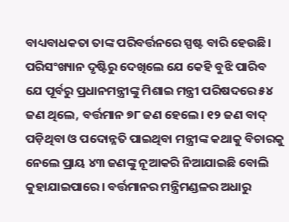ବାଧ୍ୟବାଧକତା ତାଙ୍କ ପରିବର୍ତ୍ତନରେ ସ୍ପଷ୍ଟ ବାରି ହେଉଛି। ପରିସଂଖ୍ୟାନ ଦୃଷ୍ଟିରୁ ଦେଖିଲେ ଯେ କେହି ବୁଝି ପାରିବ ଯେ ପୂର୍ବରୁ ପ୍ରଧାନମନ୍ତ୍ରୀଙ୍କୁ ମିଶାଇ ମନ୍ତ୍ରୀ ପରିଷଦରେ ୫୪ ଜଣ ଥିଲେ, ବର୍ତ୍ତମାନ ୭୮ ଜଣ ହେଲେ। ୧୨ ଜଣ ବାଦ୍‌ ପଡ଼ିଥିବା ଓ ପଦୋନ୍ନତି ପାଇଥିବା ମନ୍ତ୍ରୀଙ୍କ କଥାକୁ ବିଚାରକୁ ନେଲେ ପ୍ରାୟ ୪୩ ଜଣଙ୍କୁ ନୂଆକରି ନିଆଯାଇଛି ବୋଲି କୁହାଯାଇପାରେ। ବର୍ତ୍ତମାନର ମନ୍ତ୍ରିମଣ୍ଡଳର ଅଧାରୁ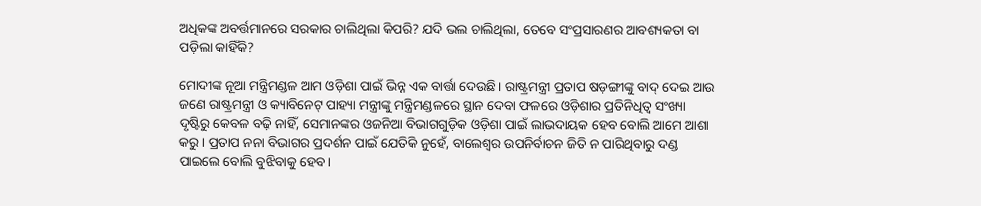ଅଧିକଙ୍କ ଅବର୍ତ୍ତମାନରେ ସରକାର ଚାଲିଥିଲା କିପରି? ଯଦି ଭଲ ଚାଲିଥିଲା, ତେବେ ସଂପ୍ରସାରଣର ଆବଶ୍ୟକତା ବା ପଡ଼ିଲା କାହିଁକି?

ମୋଦୀଙ୍କ ନୂଆ ମନ୍ତ୍ରିମଣ୍ଡଳ ଆମ ଓଡ଼ିଶା ପାଇଁ ଭିନ୍ନ ଏକ ବାର୍ତ୍ତା ଦେଉଛି। ରାଷ୍ଟ୍ରମନ୍ତ୍ରୀ ପ୍ରତାପ ଷଡ଼ଙ୍ଗୀଙ୍କୁ ବାଦ୍‌ ଦେଇ ଆଉ ଜଣେ ରାଷ୍ଟ୍ରମନ୍ତ୍ରୀ ଓ କ୍ୟାବିନେଟ୍‌ ପାହ୍ୟା ମନ୍ତ୍ରୀଙ୍କୁ ମନ୍ତ୍ରିମଣ୍ଡଳରେ ସ୍ଥାନ ଦେବା ଫଳରେ ଓଡ଼ିଶାର ପ୍ରତିନିଧିତ୍ବ ସଂଖ୍ୟା ଦୃଷ୍ଟିରୁ କେବଳ ବଢ଼ି ନାହିଁ, ସେମାନଙ୍କର ଓଜନିଆ ବିଭାଗଗୁଡ଼ିକ ଓଡ଼ିଶା ପାଇଁ ଲାଭଦାୟକ ହେବ ବୋଲି ଆମେ ଆଶା କରୁ। ପ୍ରତାପ ନନା ବିଭାଗର ପ୍ରଦର୍ଶନ ପାଇଁ ଯେତିକି ନୁହେଁ, ବାଲେଶ୍ବର ଉପନିର୍ବାଚନ ଜିତି ନ ପାରିଥିବାରୁ ଦଣ୍ଡ ପାଇଲେ ବୋଲି ବୁଝିବାକୁ ହେବ।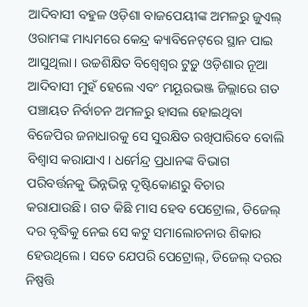ଆଦିବାସୀ ବହୁଳ ଓଡ଼ିଶା ବାଜପେୟୀଙ୍କ ଅମଳରୁ ଜୁଏଲ୍‌ ଓରାମଙ୍କ ମାଧ୍ୟମରେ କେନ୍ଦ୍ର କ୍ୟାବିନେଟ୍‌ରେ ସ୍ଥାନ ପାଇ ଆସୁଥିଲା। ଉଚ୍ଚଶିକ୍ଷିତ ବିଶ୍ବେଶ୍ବର ଟୁଡ଼ୁ ଓଡ଼ିଶାର ନୂଆ ଆଦିବାସୀ ମୁହଁ ହେଲେ ଏବଂ ମୟୂରଭଞ୍ଜ ଜିଲ୍ଲାରେ ଗତ ପଞ୍ଚାୟତ ନିର୍ବାଚନ ଅମଳରୁ ହାସଲ ହୋଇଥିବା ବିଜେପିର ଜନାଧାରକୁ ସେ ସୁରକ୍ଷିତ ରଖିପାରିବେ ବୋଲି ବିଶ୍ବାସ କରାଯାଏ। ଧର୍ମେନ୍ଦ୍ର ପ୍ରଧାନଙ୍କ ବିଭାଗ ପରିବର୍ତ୍ତନକୁ ଭିନ୍ନଭିନ୍ନ ଦୃଷ୍ଟିକୋଣରୁ ବିଚାର କରାଯାଉଛି। ଗତ କିଛି ମାସ ହେବ ପେଟ୍ରୋଲ, ଡିଜେଲ୍‌ ଦର ବୃଦ୍ଧିକୁ ନେଇ ସେ କଟୁ ସମାଲୋଚନାର ଶିକାର ହେଉଥିଲେ। ସତେ ଯେପରି ପେଟ୍ରୋଲ୍‌, ଡିଜେଲ୍‌ ଦରର ନିଷ୍ପତ୍ତି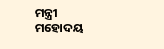ମନ୍ତ୍ରୀ ମହୋଦୟ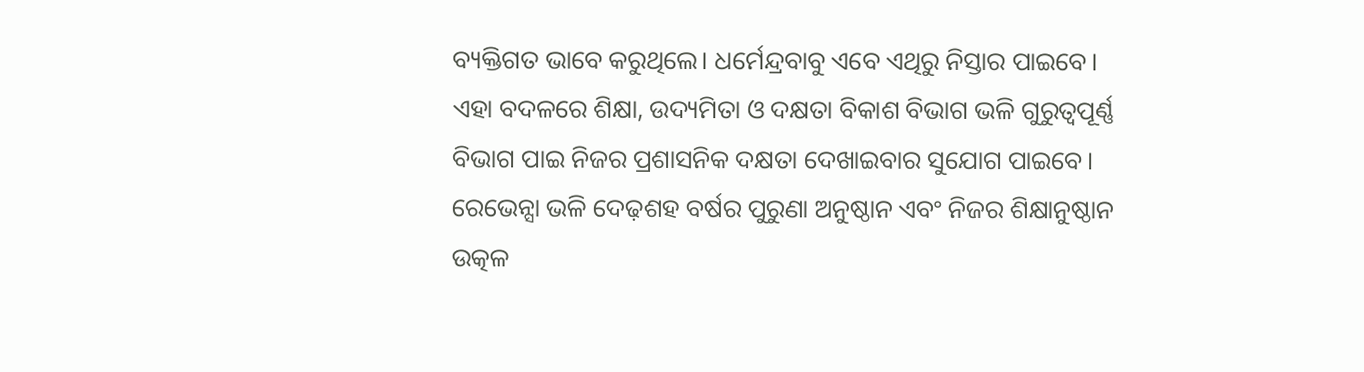ବ୍ୟକ୍ତିଗତ ଭାବେ କରୁଥିଲେ। ଧର୍ମେନ୍ଦ୍ରବାବୁ ଏବେ ଏଥିରୁ ନିସ୍ତାର ପାଇବେ। ଏହା ବଦଳରେ ଶିକ୍ଷା, ଉଦ୍ୟମିତା ଓ ଦକ୍ଷତା ବିକାଶ ବିଭାଗ ଭଳି ଗୁରୁତ୍ବପୂର୍ଣ୍ଣ ବିଭାଗ ପାଇ ନିଜର ପ୍ରଶାସନିକ ଦକ୍ଷତା ଦେଖାଇବାର ସୁଯୋଗ ପାଇବେ। ରେଭେନ୍ସା ଭଳି ଦେଢ଼ଶହ ବର୍ଷର ପୁରୁଣା ଅନୁଷ୍ଠାନ ଏବଂ ନିଜର ଶିକ୍ଷାନୁଷ୍ଠାନ ଉତ୍କଳ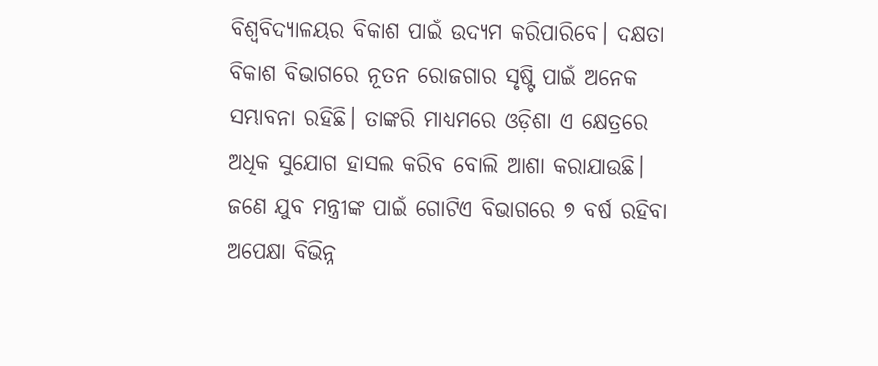ବିଶ୍ବବିଦ୍ୟାଳୟର ବିକାଶ ପାଇଁ ଉଦ୍ୟମ କରିପାରିବେ। ଦକ୍ଷତା ବିକାଶ ବିଭାଗରେ ନୂତନ ରୋଜଗାର ସୃଷ୍ଟି ପାଇଁ ଅନେକ ସମ୍ଭାବନା ରହିଛି। ତାଙ୍କରି ମାଧ୍ୟମରେ ଓଡ଼ିଶା ଏ କ୍ଷେତ୍ରରେ ଅଧିକ ସୁଯୋଗ ହାସଲ କରିବ ବୋଲି ଆଶା କରାଯାଉଛି। ଜଣେ ଯୁବ ମନ୍ତ୍ରୀଙ୍କ ପାଇଁ ଗୋଟିଏ ବିଭାଗରେ ୭ ବର୍ଷ ରହିବା ଅପେକ୍ଷା ବିଭିନ୍ନ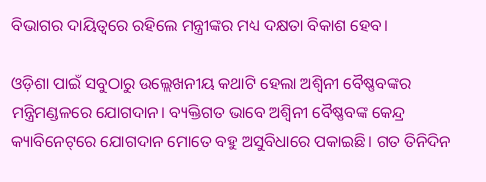ବିଭାଗର ଦାୟିତ୍ବରେ ରହିଲେ ମନ୍ତ୍ରୀଙ୍କର ମଧ୍ୟ ଦକ୍ଷତା ବିକାଶ ହେବ।

ଓଡ଼ିଶା ପାଇଁ ସବୁଠାରୁ ଉଲ୍ଲେଖନୀୟ କଥାଟି ହେଲା ଅଶ୍ବିନୀ ବୈଷ୍ଣବଙ୍କର ମନ୍ତ୍ରିମଣ୍ଡଳରେ ଯୋଗଦାନ। ବ୍ୟକ୍ତିଗତ ଭାବେ ଅଶ୍ବିନୀ ବୈଷ୍ଣବଙ୍କ କେନ୍ଦ୍ର କ୍ୟାବିନେଟ୍‌ରେ ଯୋଗଦାନ ମୋତେ ବହୁ ଅସୁବିଧାରେ ପକାଇଛି। ଗତ ତିନିଦିନ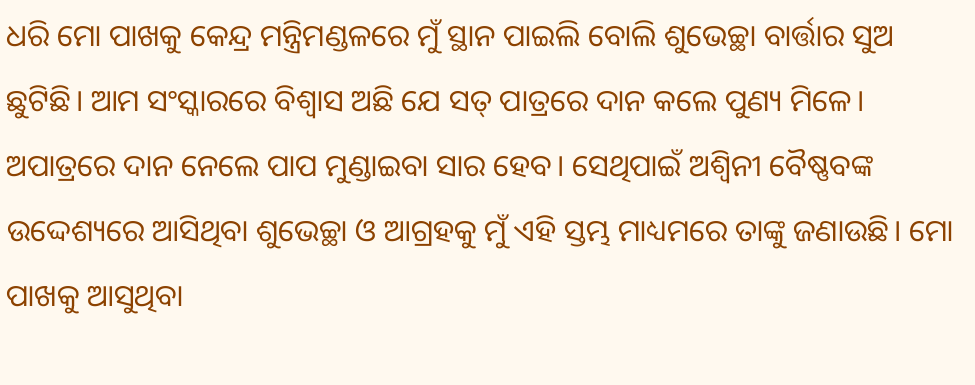ଧରି ମୋ ପାଖକୁ କେନ୍ଦ୍ର ମନ୍ତ୍ରିମଣ୍ଡଳରେ ମୁଁ ସ୍ଥାନ ପାଇଲି ବୋଲି ଶୁଭେଚ୍ଛା ବାର୍ତ୍ତାର ସୁଅ ଛୁଟିଛି। ଆମ ସଂସ୍କାରରେ ବିଶ୍ବାସ ଅଛି ଯେ ସତ୍‌ ପାତ୍ରରେ ଦାନ କଲେ ପୁଣ୍ୟ ମିଳେ। ଅପାତ୍ରରେ ଦାନ ନେଲେ ପାପ ମୁଣ୍ଡାଇବା ସାର ହେବ। ସେଥିପାଇଁ ଅଶ୍ବିନୀ ବୈଷ୍ଣବଙ୍କ ଉଦ୍ଦେଶ୍ୟରେ ଆସିଥିବା ଶୁଭେଚ୍ଛା ଓ ଆଗ୍ରହକୁ ମୁଁ ଏହି ସ୍ତମ୍ଭ ମାଧ୍ୟମରେ ତାଙ୍କୁ ଜଣାଉଛି। ମୋ ପାଖକୁ ଆସୁଥିବା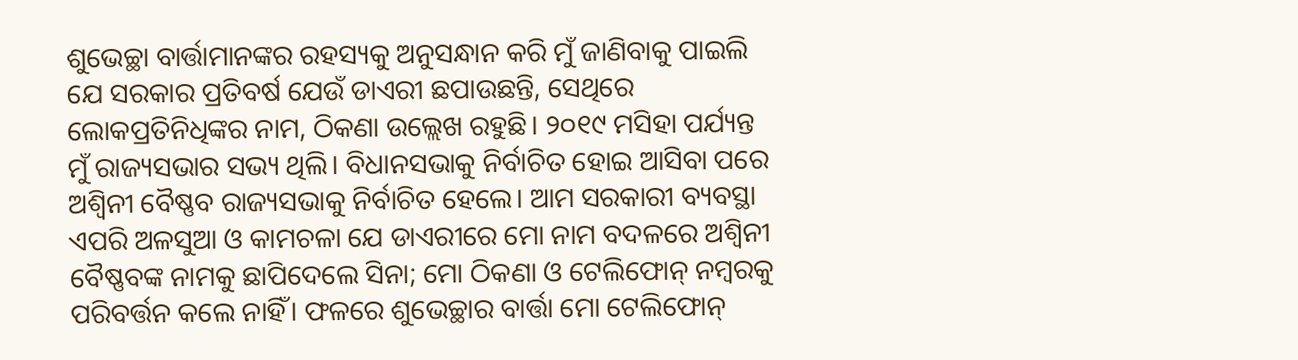ଶୁଭେଚ୍ଛା ବାର୍ତ୍ତାମାନଙ୍କର ରହସ୍ୟକୁ ଅନୁସନ୍ଧାନ କରି ମୁଁ ଜାଣିବାକୁ ପାଇଲି ଯେ ସରକାର ପ୍ରତିବର୍ଷ ଯେଉଁ ଡାଏରୀ ଛପାଉଛନ୍ତି, ସେଥିରେ ଲୋକପ୍ରତିନିଧିଙ୍କର ନାମ, ଠିକଣା ଉଲ୍ଲେଖ ରହୁଛି। ୨୦୧୯ ମସିହା ପର୍ଯ୍ୟନ୍ତ ମୁଁ ରାଜ୍ୟସଭାର ସଭ୍ୟ ଥିଲି। ବିଧାନସଭାକୁ ନିର୍ବାଚିତ ହୋଇ ଆସିବା ପରେ ଅଶ୍ବିନୀ ବୈଷ୍ଣବ ରାଜ୍ୟସଭାକୁ ନିର୍ବାଚିତ ହେଲେ। ଆମ ସରକାରୀ ବ୍ୟବସ୍ଥା ଏପରି ଅଳସୁଆ ଓ କାମଚଳା ଯେ ଡାଏରୀରେ ମୋ ନାମ ବଦଳରେ ଅଶ୍ବିନୀ ବୈଷ୍ଣବଙ୍କ ନାମକୁ ଛାପିଦେଲେ ସିନା; ମୋ ଠିକଣା ଓ ଟେଲିଫୋନ୍‌ ନମ୍ବରକୁ ପରିବର୍ତ୍ତନ କଲେ ନାହିଁ। ଫଳରେ ଶୁଭେଚ୍ଛାର ବାର୍ତ୍ତା ମୋ ଟେଲିଫୋନ୍‌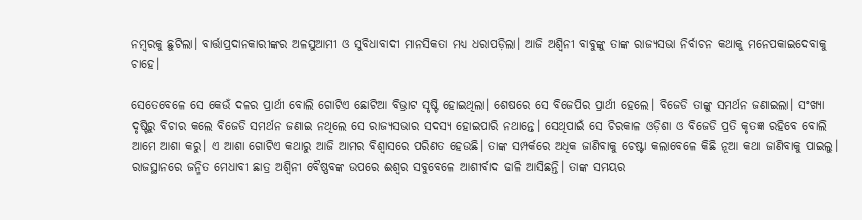ନମ୍ବରକୁ ଛୁଟିଲା। ବାର୍ତ୍ତାପ୍ରଦାନକାରୀଙ୍କର ଅଳସୁଆମୀ ଓ ସୁବିଧାବାଦୀ ମାନସିକତା ମଧ୍ୟ ଧରାପଡ଼ିଲା। ଆଜି ଅଶ୍ବିନୀ ବାବୁଙ୍କୁ ତାଙ୍କ ରାଜ୍ୟସଭା ନିର୍ବାଚନ କଥାକୁ ମନେପକାଇଦେବାକୁ ଚାହେ।

ସେତେବେଳେ ସେ କେଉଁ ଦଳର ପ୍ରାର୍ଥୀ ବୋଲି ଗୋଟିଏ ଛୋଟିଆ ବିଭ୍ରାଟ ସୃଷ୍ଟି ହୋଇଥିଲା। ଶେଷରେ ସେ ବିଜେପିର ପ୍ରାର୍ଥୀ ହେଲେ। ବିଜେଡି ତାଙ୍କୁ ସମର୍ଥନ ଜଣାଇଲା। ସଂଖ୍ୟା ଦୃଷ୍ଟିରୁ ବିଚାର କଲେ ବିଜେଡି ସମର୍ଥନ ଜଣାଇ ନଥିଲେ ସେ ରାଜ୍ୟସଭାର ସଦସ୍ୟ ହୋଇପାରି ନଥାନ୍ତେ। ସେଥିପାଇଁ ସେ ଚିରକାଳ ଓଡ଼ିଶା ଓ ବିଜେଡି ପ୍ରତି କୃତଜ୍ଞ ରହିବେ ବୋଲି ଆମେ ଆଶା କରୁ। ଏ ଆଶା ଗୋଟିଏ କଥାରୁ ଆଜି ଆମର ବିଶ୍ବାସରେ ପରିଣତ ହେଉଛି। ତାଙ୍କ ସମ୍ପର୍କରେ ଅଧିକ ଜାଣିବାକୁ ଚେଷ୍ଟା କଲାବେଳେ କିଛି ନୂଆ କଥା ଜାଣିବାକୁ ପାଇଲୁ। ରାଜସ୍ଥାନରେ ଜନ୍ମିତ ମେଧାବୀ ଛାତ୍ର ଅଶ୍ବିନୀ ବୈଷ୍ଣବଙ୍କ ଉପରେ ଈଶ୍ବର ସବୁବେଳେ ଆଶୀର୍ବାଦ ଢାଳି ଆସିଛନ୍ତି। ତାଙ୍କ ସମୟର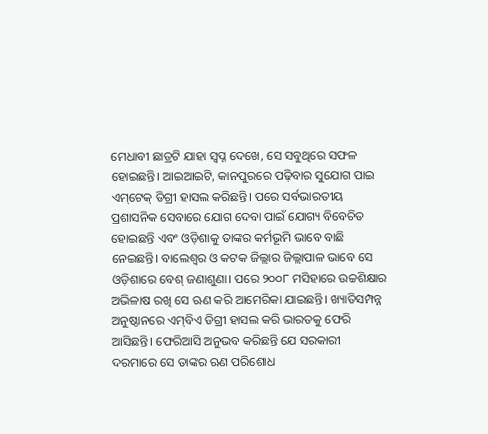ମେଧାବୀ ଛାତ୍ରଟି ଯାହା ସ୍ବପ୍ନ ଦେଖେ, ସେ ସବୁଥିରେ ସଫଳ ହୋଇଛନ୍ତି। ଆଇଆଇଟି, କାନପୁରରେ ପଢ଼ିବାର ସୁଯୋଗ ପାଇ ଏମ୍‌ଟେକ୍‌ ଡିଗ୍ରୀ ହାସଲ କରିଛନ୍ତି। ପ‌ରେ ସର୍ବଭାରତୀୟ ପ୍ରଶାସନିକ ସେବାରେ ଯୋଗ ଦେବା ପାଇଁ ଯୋଗ୍ୟ ବିବେଚିତ ହୋଇଛନ୍ତି ଏବଂ ଓଡ଼ିଶାକୁ ତାଙ୍କର କର୍ମଭୂମି ଭାବେ ବାଛି ନେଇଛନ୍ତି। ବାଲେଶ୍ବର ଓ କଟକ ଜିଲ୍ଲାର ଜିଲ୍ଲାପାଳ ଭାବେ ସେ ଓଡ଼ିଶାରେ ବେଶ୍‌ ଜଣାଶୁଣା। ପରେ ୨୦୦୮ ମସିହାରେ ଉଚ୍ଚଶିକ୍ଷାର ଅଭିଳାଷ ରଖି ସେ ଋଣ କରି ଆମେରିକା ଯାଇଛନ୍ତି। ଖ୍ୟାତିସମ୍ପନ୍ନ ଅନୁଷ୍ଠାନରେ ଏମ୍‌ବିଏ ଡିଗ୍ରୀ ହାସଲ କରି ଭାରତକୁ ଫେରି ଆସିଛନ୍ତି। ଫେରିଆସି ଅନୁଭବ କରିଛନ୍ତି ଯେ ସରକାରୀ ଦରମାରେ ସେ ତାଙ୍କର ଋଣ ପରିଶୋଧ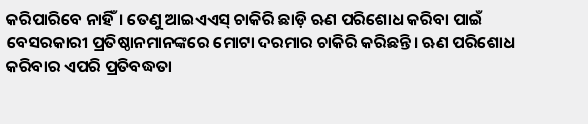କରିପାରିବେ ନାହିଁ। ତେଣୁ ଆଇଏଏସ୍‌ ଚାକିରି ଛାଡ଼ି ଋଣ ପରିଶୋଧ କରିବା ପାଇଁ ବେସରକାରୀ ପ୍ରତିଷ୍ଠାନମାନଙ୍କରେ ମୋଟା ଦରମାର ଚାକିରି କରିଛନ୍ତି। ଋଣ ପରିଶୋଧ କରିବାର ଏପରି ପ୍ରତିବଦ୍ଧତା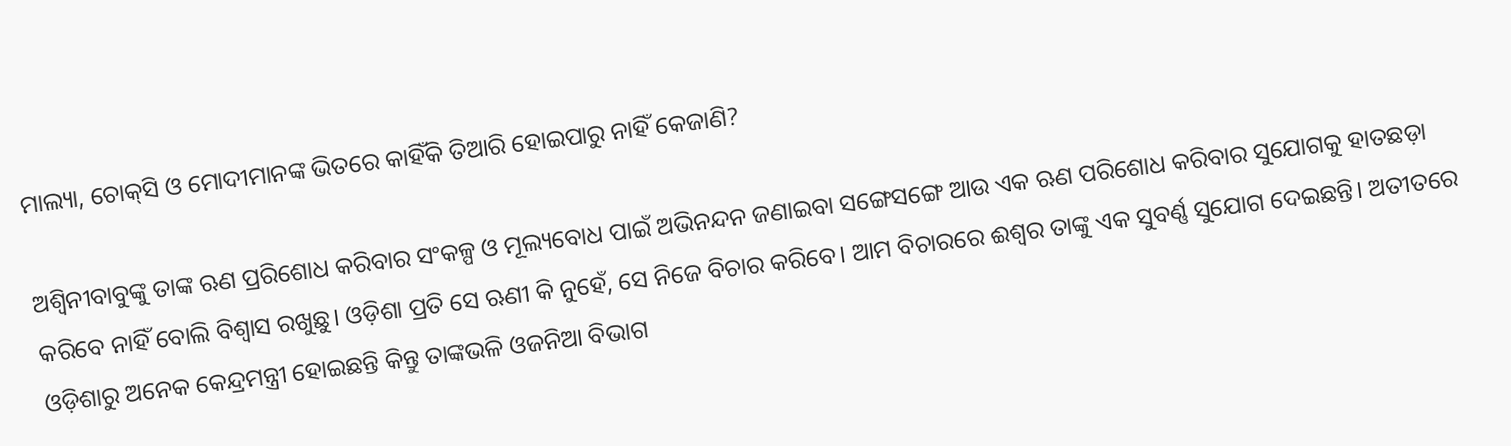ମାଲ୍ୟା, ଚୋକ୍‌ସି ଓ ମୋଦୀମାନଙ୍କ ଭିତରେ କାହିଁକି ତିଆରି ହୋଇପାରୁ ନାହିଁ କେଜାଣି?

ଅଶ୍ବିନୀବାବୁଙ୍କୁ ତାଙ୍କ ଋଣ ପ୍ରରିଶୋଧ କରିବାର ସଂକଳ୍ପ ଓ ମୂଲ୍ୟବୋଧ ପାଇଁ ଅଭିନନ୍ଦନ ଜଣାଇବା ସଙ୍ଗେସଙ୍ଗେ ଆଉ ଏକ ଋଣ ପରିଶୋଧ କରିବାର ସୁଯୋଗକୁ ହାତଛଡ଼ା କରିବେ ନାହିଁ ବୋଲି ବିଶ୍ବାସ ରଖୁଛୁ। ଓଡ଼ିଶା ପ୍ରତି ସେ ଋଣୀ କି ନୁହେଁ, ସେ ନିଜେ ବିଚାର କରିବେ। ଆମ ବିଚାରରେ ଈଶ୍ବର ତାଙ୍କୁ ଏକ ସୁବର୍ଣ୍ଣ ସୁଯୋଗ ଦେଇଛନ୍ତି। ଅତୀତରେ ଓଡ଼ିଶାରୁ ଅନେକ କେନ୍ଦ୍ରମନ୍ତ୍ରୀ ହୋଇଛନ୍ତି କିନ୍ତୁ ତାଙ୍କଭଳି ଓଜନିଆ ବିଭାଗ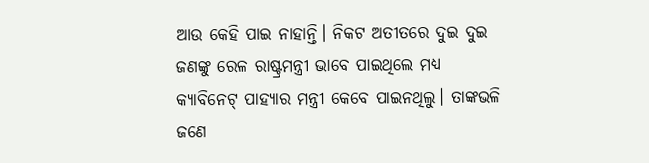ଆଉ କେହି ପାଇ ନାହାନ୍ତି। ନିକଟ ଅତୀତରେ ଦୁଇ ଦୁଇ ଜଣଙ୍କୁ ରେଳ ରାଷ୍ଟ୍ରମନ୍ତ୍ରୀ ଭାବେ ପାଇଥିଲେ ମଧ୍ୟ କ୍ୟାବିନେଟ୍‌ ପାହ୍ୟାର ମନ୍ତ୍ରୀ କେବେ ପାଇନଥିଲୁ। ତାଙ୍କଭଳି ଜଣେ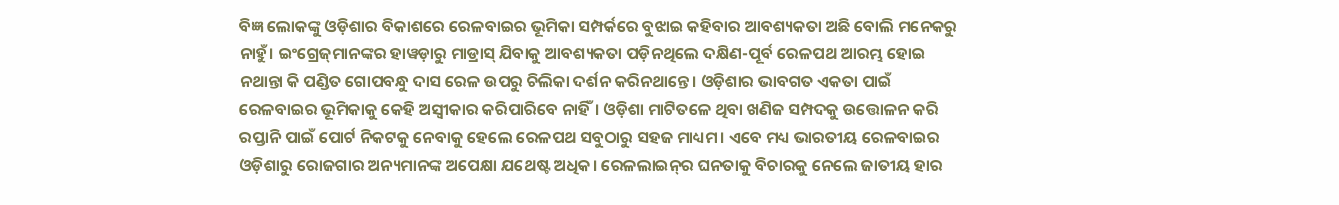ବିଜ୍ଞ ଲୋକଙ୍କୁ ଓଡ଼ିଶାର ବିକାଶରେ ରେଳବାଇର ଭୂମିକା ସମ୍ପର୍କରେ ବୁଝାଇ କହିବାର ଆବଶ୍ୟକତା ଅଛି ବୋଲି ମନେକରୁ ନାହୁଁ। ଇଂଗ୍ରେଜ୍‌ମାନଙ୍କର ହାୱଡ଼ାରୁ ମାଡ୍ରାସ୍‌ ଯିବାକୁ ଆବଶ୍ୟକତା ପଡ଼ିନଥିଲେ ଦକ୍ଷିଣ-ପୂର୍ବ ରେଳପଥ ଆରମ୍ଭ ହୋଇ ନଥାନ୍ତା କି ପଣ୍ଡିତ ଗୋପବନ୍ଧୁ ଦାସ ରେଳ ଉପରୁ ଚିଲିକା ଦର୍ଶନ କରିନଥାନ୍ତେ। ଓଡ଼ିଶାର ଭାବଗତ ଏକତା ପାଇଁ ରେଳବାଇର ଭୂମିକାକୁ କେହି ଅସ୍ବୀକାର କରିପାରିବେ ନାହିଁ। ଓଡ଼ିଶା ମାଟିତଳେ ଥିବା ଖଣିଜ ସମ୍ପଦକୁ ଉତ୍ତୋଳନ କରି ରପ୍ତାନି ପାଇଁ ପୋର୍ଟ ନିକଟକୁ ନେବାକୁ ହେଲେ ରେଳପଥ ସବୁଠାରୁ ସହଜ ମାଧ୍ୟମ। ଏବେ ମଧ୍ୟ ଭାରତୀୟ ରେଳବାଇର ଓଡ଼ିଶାରୁ ରୋଜଗାର ଅନ୍ୟମାନଙ୍କ ଅପେକ୍ଷା ଯଥେଷ୍ଟ ଅଧିକ। ରେଳଲାଇନ୍‌ର ଘନତାକୁ ବିଚାରକୁ ନେଲେ ଜାତୀୟ ହାର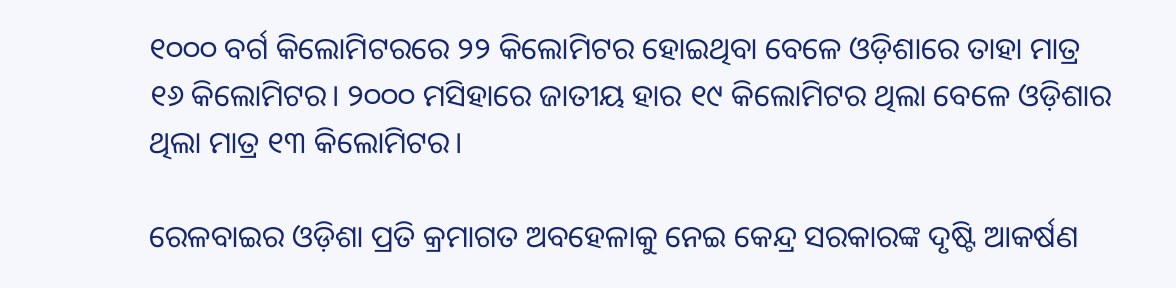୧୦୦୦ ବର୍ଗ କିଲୋମିଟରରେ ୨୨ କିଲୋମିଟର ହୋଇଥିବା ବେଳେ ଓଡ଼ିଶାରେ ତାହା ମାତ୍ର ୧୬ କିଲୋମିଟର। ୨୦୦୦ ମସିହାରେ ଜାତୀୟ ହାର ୧୯ କିଲୋମିଟର ଥିଲା ବେଳେ ଓଡ଼ିଶାର ଥିଲା ମାତ୍ର ୧୩ କିଲୋମିଟର।

ରେଳବାଇର ଓଡ଼ିଶା ପ୍ରତି କ୍ରମାଗତ ଅବହେଳାକୁ ନେଇ କେନ୍ଦ୍ର ସରକାରଙ୍କ ଦୃଷ୍ଟି ଆକର୍ଷଣ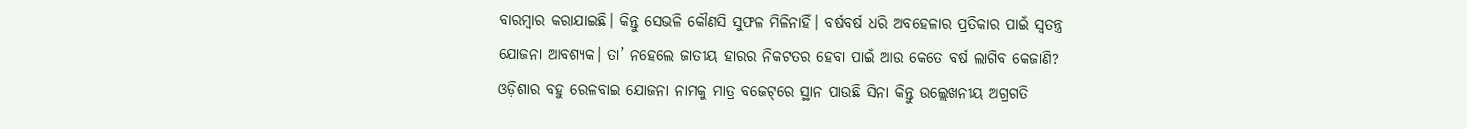ବାରମ୍ବାର କରାଯାଇଛି। କିନ୍ତୁ ସେଭଳି କୌଣସି ସୁଫଳ ମିଳିନାହିଁ। ବର୍ଷବର୍ଷ ଧରି ଅବହେଳାର ପ୍ରତିକାର ପାଇଁ ସ୍ବତନ୍ତ୍ର ଯୋଜନା ଆବଶ୍ୟକ। ତା’ ନହେଲେ ଜାତୀୟ ହାରର ନିକଟତର ହେବା ପାଇଁ ଆଉ କେତେ ବର୍ଷ ଲାଗିବ କେଜାଣି? ଓଡ଼ିଶାର ବହୁ ରେଳବାଇ ଯୋଜନା ନାମକୁ ମାତ୍ର ବଜେଟ୍‌ରେ ସ୍ଥାନ ପାଉଛି ସିନା କିନ୍ତୁ ଉଲ୍ଲେଖନୀୟ ଅଗ୍ରଗତି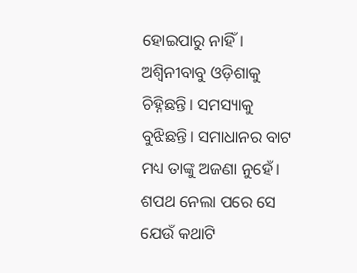ହୋଇପାରୁ ନାହିଁ। ଅଶ୍ବିନୀବାବୁ ଓଡ଼ିଶାକୁ ଚିହ୍ନିଛନ୍ତି। ସମସ୍ୟାକୁ ବୁଝିଛନ୍ତି। ସମାଧାନର ବାଟ ମଧ୍ୟ ତାଙ୍କୁ ଅଜଣା ନୁହେଁ। ଶପଥ ନେଲା ପରେ ସେ ଯେଉଁ କଥାଟି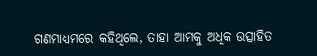ଗଣମାଧ୍ୟମରେ କହିଥିଲେ, ତାହା ଆମକୁ ଅଧିକ ଉତ୍ସାହିତ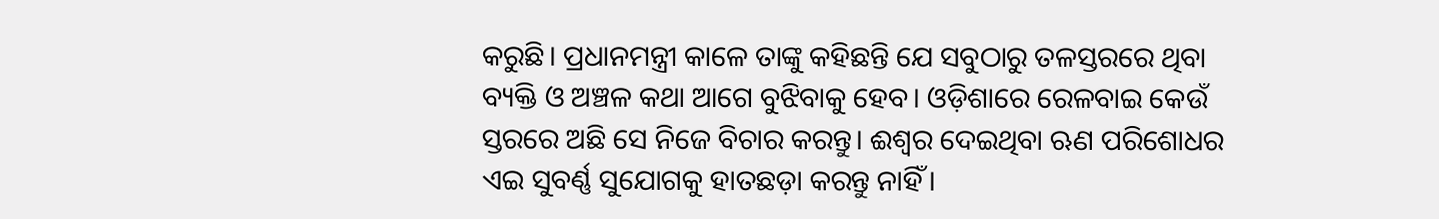କରୁଛି। ପ୍ରଧାନମନ୍ତ୍ରୀ କାଳେ ତାଙ୍କୁ କହିଛନ୍ତି ଯେ ସବୁଠାରୁ ତଳସ୍ତରରେ ଥିବା ବ୍ୟକ୍ତି ଓ ଅଞ୍ଚଳ କଥା ଆଗେ ବୁଝିବାକୁ ହେବ। ଓଡ଼ିଶାରେ ରେଳବାଇ କେଉଁ ସ୍ତରରେ ଅଛି ସେ ନିଜେ ବିଚାର କରନ୍ତୁ। ଈଶ୍ବର ଦେଇଥିବା ଋଣ ପରିଶୋଧର ଏଇ ସୁବର୍ଣ୍ଣ ସୁଯୋଗକୁ ହାତଛଡ଼ା କରନ୍ତୁ ନାହିଁ।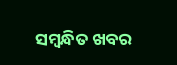ସମ୍ବନ୍ଧିତ ଖବର